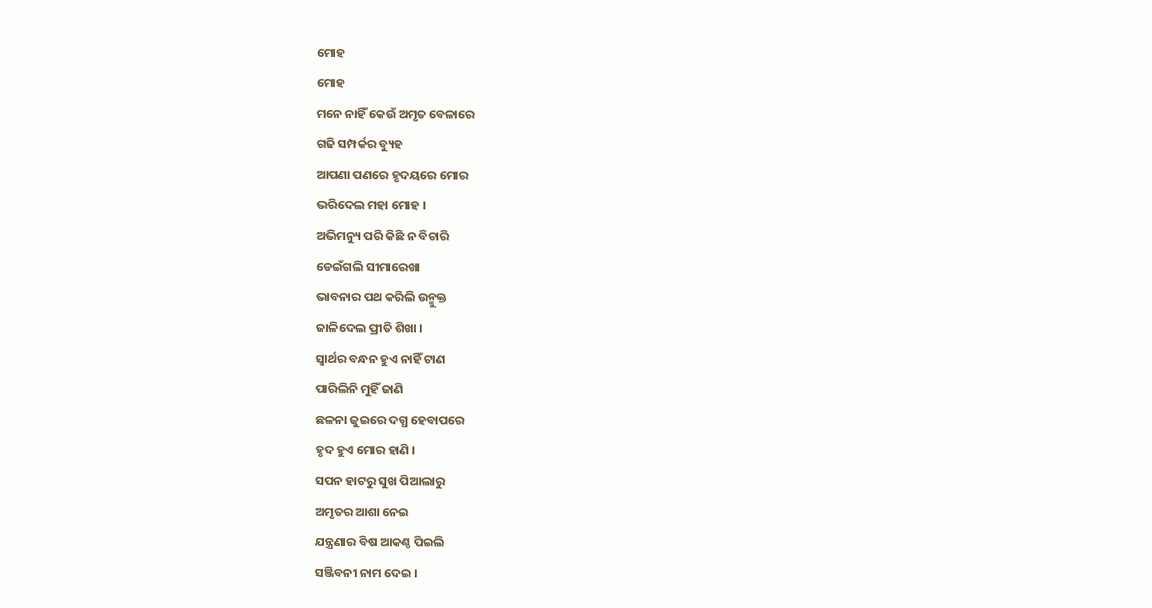ମୋହ
ମୋହ
ମନେ ନାହିଁ କେଉଁ ଅମୃତ ବେଳାରେ
ଗଢି ସମ୍ପର୍କର ବ୍ୟୁହ
ଆପଣା ପଣରେ ହୃଦୟରେ ମୋର
ଭରିଦେଲ ମହା ମୋହ ।
ଅଭିମନ୍ୟୁ ପରି କିଛି ନ ବିଚାରି
ଡେଇଁଗଲି ସୀମାରେଖା
ଭାବନାର ପଥ କରିଲି ଉନ୍ମୁକ୍ତ
ଜାଳିଦେଲ ପ୍ରୀତି ଶିଖା ।
ସ୍ୱାର୍ଥର ବନ୍ଧନ ହୁଏ ନାହିଁ ଟାଣ
ପାରିଲିନି ମୁହିଁ ଜାଣି
ଛଳନା ଜୁଇରେ ଦଗ୍ଧ ହେବାପରେ
ହୃଦ ହୁଏ ମୋର ହାଣି ।
ସପନ ହାଟରୁ ସୁଖ ପିଆଲାରୁ
ଅମୃତର ଆଶା ନେଇ
ଯନ୍ତ୍ରଣାର ବିଷ ଆକଣ୍ଠ ପିଇଲି
ସଞ୍ଜିବନୀ ନାମ ଦେଇ ।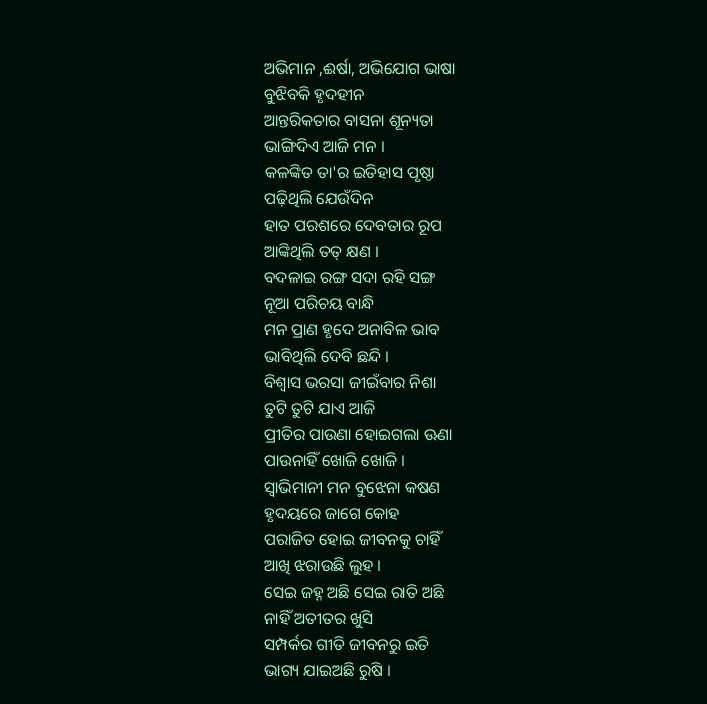ଅଭିମାନ ,ଈର୍ଷା, ଅଭିଯୋଗ ଭାଷା
ବୁଝିବକି ହୃଦହୀନ
ଆନ୍ତରିକତାର ବାସନା ଶୂନ୍ୟତା
ଭାଙ୍ଗିଦିଏ ଆଜି ମନ ।
କଳଙ୍କିତ ତା'ର ଇତିହାସ ପୃଷ୍ଠା
ପଢ଼ିଥିଲି ଯେଉଁଦିନ
ହାତ ପରଶରେ ଦେବତାର ରୂପ
ଆଙ୍କିଥିଲି ତତ୍ କ୍ଷଣ ।
ବଦଳାଇ ରଙ୍ଗ ସଦା ରହି ସଙ୍ଗ
ନୂଆ ପରିଚୟ ବାନ୍ଧି
ମନ ପ୍ରାଣ ହୃଦେ ଅନାବିଳ ଭାବ
ଭାବିଥିଲି ଦେବି ଛନ୍ଦି ।
ବିଶ୍ୱାସ ଭରସା ଜୀଇଁବାର ନିଶା
ତୁଟି ତୁଟି ଯାଏ ଆଜି
ପ୍ରୀତିର ପାଉଣା ହୋଇଗଲା ଊଣା
ପାଉନାହିଁ ଖୋଜି ଖୋଜି ।
ସ୍ୱାଭିମାନୀ ମନ ବୁଝେନା କଷଣ
ହୃଦୟରେ ଜାଗେ କୋହ
ପରାଜିତ ହୋଇ ଜୀବନକୁ ଚାହିଁ
ଆଖି ଝରାଉଛି ଲୁହ ।
ସେଇ ଜହ୍ନ ଅଛି ସେଇ ରାତି ଅଛି
ନାହିଁ ଅତୀତର ଖୁସି
ସମ୍ପର୍କର ଗୀତି ଜୀବନରୁ ଇତି
ଭାଗ୍ୟ ଯାଇଅଛି ରୁଷି ।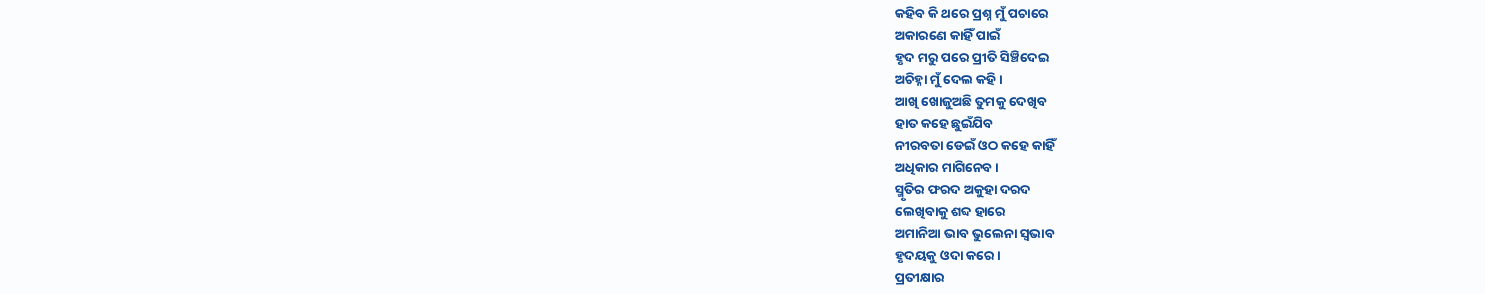କହିବ କି ଥରେ ପ୍ରଶ୍ନ ମୁଁ ପଚାରେ
ଅକାରଣେ କାହିଁ ପାଇଁ
ହୃଦ ମରୁ ପରେ ପ୍ରୀତି ସିଞ୍ଚିଦେଇ
ଅଚିହ୍ନା ମୁଁ ଦେଲ କହି ।
ଆଖି ଖୋଜୁଅଛି ତୁମକୁ ଦେଖିବ
ହାତ କହେ ଛୁଇଁଯିବ
ନୀରବତା ଡେଇଁ ଓଠ କହେ କାହିଁ
ଅଧିକାର ମାଗିନେବ ।
ସ୍ମୃତିର ଫରଦ ଅକୁହା ଦରଦ
ଲେଖିବାକୁ ଶବ୍ଦ ହାରେ
ଅମାନିଆ ଭାବ ଭୁଲେନା ସ୍ଵଭାବ
ହୃଦୟକୁ ଓଦା କରେ ।
ପ୍ରତୀକ୍ଷାର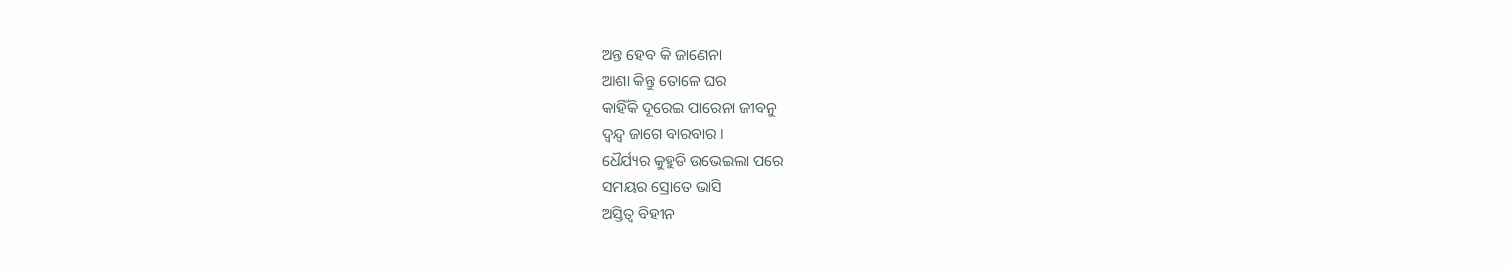ଅନ୍ତ ହେବ କି ଜାଣେନା
ଆଶା କିନ୍ତୁ ତୋଳେ ଘର
କାହିଁକି ଦୂରେଇ ପାରେନା ଜୀବନୁ
ଦ୍ବନ୍ଦ୍ୱ ଜାଗେ ବାରବାର ।
ଧୈର୍ଯ୍ୟର କୁହୁଡି ଉଭେଇଲା ପରେ
ସମୟର ସ୍ରୋତେ ଭାସି
ଅସ୍ତିତ୍ୱ ବିହୀନ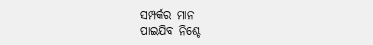ସମ୍ପର୍କର ମାନ
ପାଇଯିବ ନିଶ୍ଚେ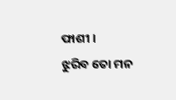ଫାଶୀ ।
ଝୁରିବ ତୋ ମନ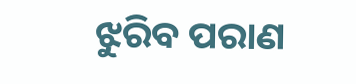ଝୁରିବ ପରାଣ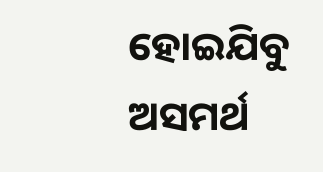ହୋଇଯିବୁ ଅସମର୍ଥ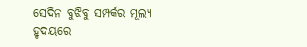ସେଦିନ ବୁଝିବୁ ସମ୍ପର୍କର ମୂଲ୍ୟ
ହୃଦୟରେ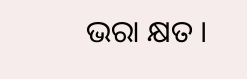ଭରା କ୍ଷତ ।